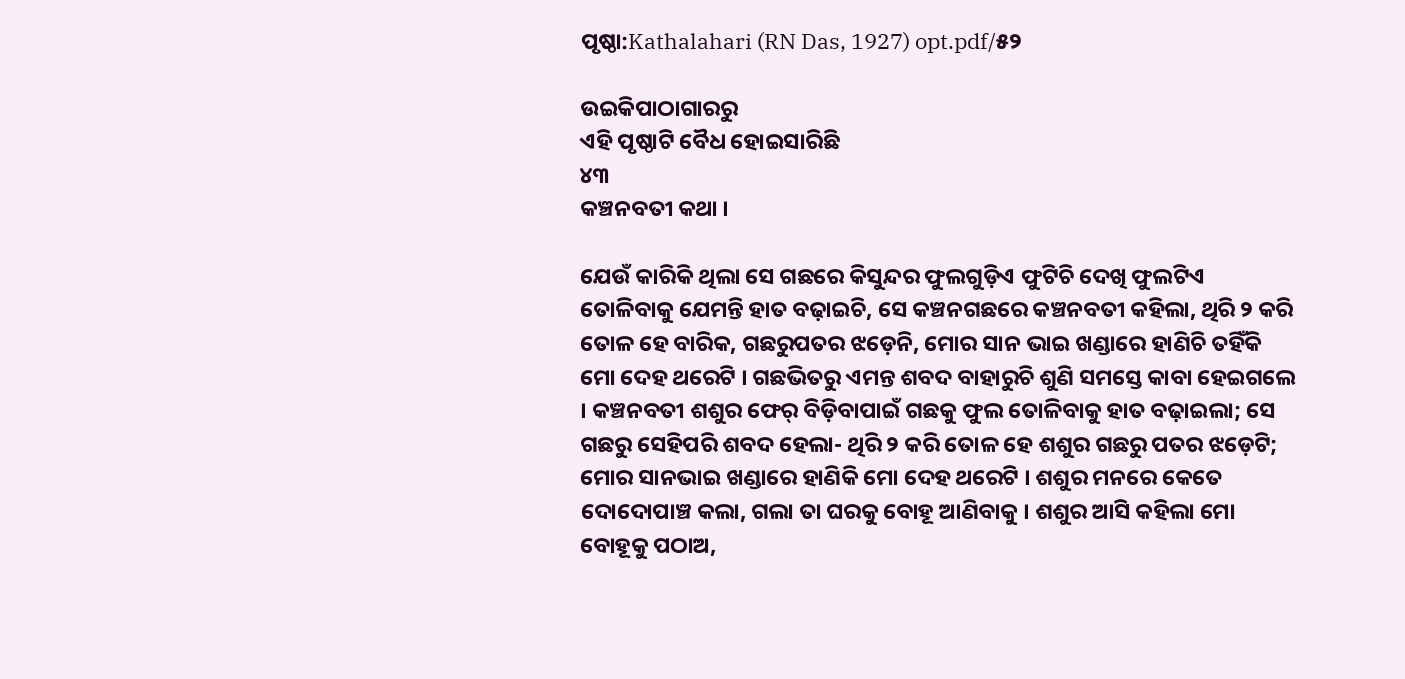ପୃଷ୍ଠା:Kathalahari (RN Das, 1927) opt.pdf/୫୨

ଉଇକିପାଠାଗାର‌ରୁ
ଏହି ପୃଷ୍ଠାଟି ବୈଧ ହୋଇସାରିଛି
୪୩
କଞ୍ଚନବତୀ କଥା ।

ଯେଉଁ କାରିକି ଥିଲା ସେ ଗଛରେ କିସୁନ୍ଦର ଫୁଲଗୁଡ଼ିଏ ଫୁଟିଚି ଦେଖି ଫୁଲଟିଏ ତୋଳିବାକୁ ଯେମନ୍ତି ହାତ ବଢ଼ାଇଚି, ସେ କଞ୍ଚନଗଛରେ କଞ୍ଚନବତୀ କହିଲା, ଥିରି ୨ କରି ତୋଳ ହେ ବାରିକ, ଗଛରୁପତର ଝଡ଼େନି, ମୋର ସାନ ଭାଇ ଖଣ୍ଡାରେ ହାଣିଚି ତହିଁକି ମୋ ଦେହ ଥରେଟି । ଗଛଭିତରୁ ଏମନ୍ତ ଶବଦ ବାହାରୁଚି ଶୁଣି ସମସ୍ତେ କାବା ହେଇଗଲେ । କଞ୍ଚନବତୀ ଶଶୁର ଫେର୍ ବିଡ଼ିବାପାଇଁ ଗଛକୁ ଫୁଲ ତୋଳିବାକୁ ହାତ ବଢ଼ାଇଲା; ସେ ଗଛରୁ ସେହିପରି ଶବଦ ହେଲା- ଥିରି ୨ କରି ତୋଳ ହେ ଶଶୁର ଗଛରୁ ପତର ଝଡ଼େଟି; ମୋର ସାନଭାଇ ଖଣ୍ଡାରେ ହାଣିକି ମୋ ଦେହ ଥରେଟି । ଶଶୁର ମନରେ କେତେ ଦୋଦୋପାଞ୍ଚ କଲା, ଗଲା ତା ଘରକୁ ବୋହୂ ଆଣିବାକୁ । ଶଶୁର ଆସି କହିଲା ମୋ ବୋହୂକୁ ପଠାଅ,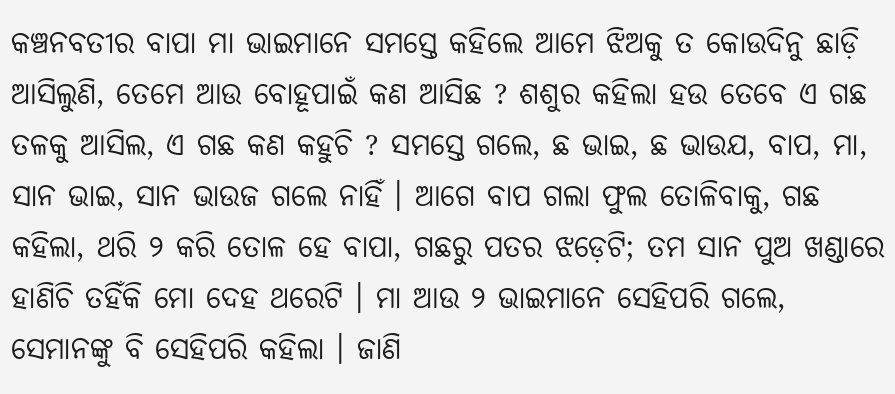କଞ୍ଚନବତୀର ବାପା ମା ଭାଇମାନେ ସମସ୍ତେ କହିଲେ ଆମେ ଝିଅକୁ ତ କୋଉଦିନୁ ଛାଡ଼ି ଆସିଲୁଣି, ତେମେ ଆଉ ବୋହୂପାଇଁ କଣ ଆସିଛ ? ଶଶୁର କହିଲା ହଉ ତେବେ ଏ ଗଛ ତଳକୁ ଆସିଲ, ଏ ଗଛ କଣ କହୁଚି ? ସମସ୍ତେ ଗଲେ, ଛ ଭାଇ, ଛ ଭାଉଯ, ବାପ, ମା, ସାନ ଭାଇ, ସାନ ଭାଉଜ ଗଲେ ନାହିଁ । ଆଗେ ବାପ ଗଲା ଫୁଲ ତୋଳିବାକୁ, ଗଛ କହିଲା, ଥରି ୨ କରି ତୋଳ ହେ ବାପା, ଗଛରୁ ପତର ଝଡ଼େଟି; ତମ ସାନ ପୁଅ ଖଣ୍ଡାରେ ହାଣିଚି ତହିଁକି ମୋ ଦେହ ଥରେଟି । ମା ଆଉ ୨ ଭାଇମାନେ ସେହିପରି ଗଲେ, ସେମାନଙ୍କୁ ବି ସେହିପରି କହିଲା । ଜାଣି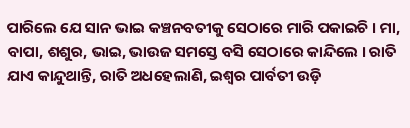ପାରିଲେ ଯେ ସାନ ଭାଇ କଞ୍ଚନବତୀକୁ ସେଠାରେ ମାରି ପକାଇଚି । ମା, ବାପା, ଶଶୁର, ଭାଇ, ଭାଉଜ ସମସ୍ତେ ବସି ସେଠାରେ କାନ୍ଦିଲେ । ରାତି ଯାଏ କାନ୍ଦୁଥାନ୍ତି, ରାତି ଅଧହେଲାଣି, ଇଶ୍ୱର ପାର୍ବତୀ ଉଡ଼ି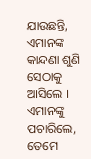ଯାଉଛନ୍ତି, ଏମାନଙ୍କ କାନ୍ଦଣା ଶୁଣି ସେଠାକୁ ଆସିଲେ । ଏମାନଙ୍କୁ ପଚାରିଲେ, ତେମେ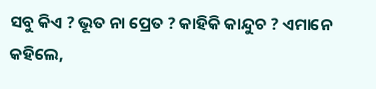ସବୁ କିଏ ? ଭୂତ ନା ପ୍ରେତ ? କାହିକି କାନ୍ଦୁଚ ? ଏମାନେ କହିଲେ,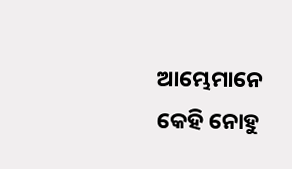ଆମ୍ଭେମାନେ କେହି ନୋହୁ